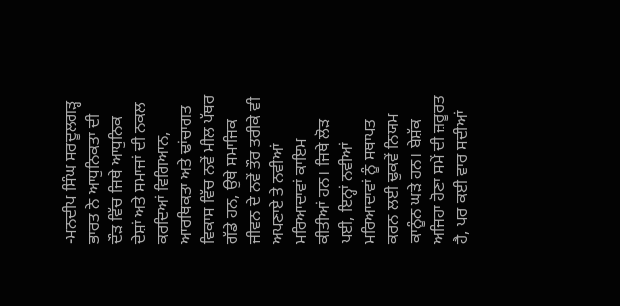-ਮਨਦੀਪ ਸਿੰਘ ਸਰਦੂਲਗੜ੍ਹ
ਭਾਰਤ ਨੇ ਆਧੁਨਿਕਤਾ ਦੀ ਦੌੜ ਵਿੱਚ ਜਿਥੇ ਆਧੁਨਿਕ ਦੇਸ਼ਾਂ ਅਤੇ ਸਮਾਜਾਂ ਦੀ ਨਕਲ ਕਰਦਿਆਂ ਵਿਗਿਆਨ, ਆਰਥਿਕਤਾ ਅਤੇ ਢਾਂਚਾਗਤ ਵਿਕਾਸ ਵਿੱਚ ਨਵੇਂ ਮੀਲ ਪੱਥਰ ਗੱਡੇ ਹਨ, ਉਥੇ ਸਮਾਜਿਕ ਜੀਵਨ ਦੇ ਨਵੇਂ ਤੌਰ ਤਰੀਕੇ ਵੀ ਅਪਣਾਏ ਤੇ ਨਵੀਆਂ ਮਰਿਆਦਾਵਾਂ ਕਾਇਮ ਕੀਤੀਆਂ ਹਨ। ਜਿਥੇ ਲੋੜ ਪਈ, ਇਨ੍ਹਾਂ ਨਵੀਆਂ ਮਰਿਆਦਾਵਾਂ ਨੂੰ ਸਥਾਪਤ ਕਰਨ ਲਈ ਢੁਕਵੇਂ ਨਿਯਮ ਕਾਨੂੰਨ ਘੜੇ ਹਨ। ਬੇਸ਼ੱਕ ਅਜਿਹਾ ਹੋਣਾ ਸਮੇਂ ਦੀ ਜ਼ਰੂਰਤ ਹੈ, ਪਰ ਕਈ ਵਾਰ ਸਦੀਆਂ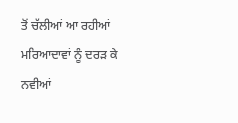ਤੋਂ ਚੱਲੀਆਂ ਆ ਰਹੀਆਂ ਮਰਿਆਦਾਵਾਂ ਨੂੰ ਦਰੜ ਕੇ ਨਵੀਆਂ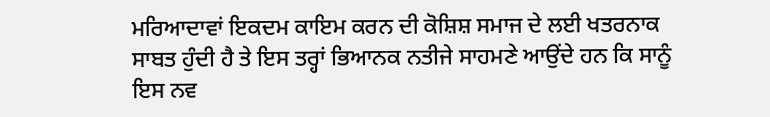ਮਰਿਆਦਾਵਾਂ ਇਕਦਮ ਕਾਇਮ ਕਰਨ ਦੀ ਕੋਸ਼ਿਸ਼ ਸਮਾਜ ਦੇ ਲਈ ਖਤਰਨਾਕ ਸਾਬਤ ਹੁੰਦੀ ਹੈ ਤੇ ਇਸ ਤਰ੍ਹਾਂ ਭਿਆਨਕ ਨਤੀਜੇ ਸਾਹਮਣੇ ਆਉਂਦੇ ਹਨ ਕਿ ਸਾਨੂੰ ਇਸ ਨਵ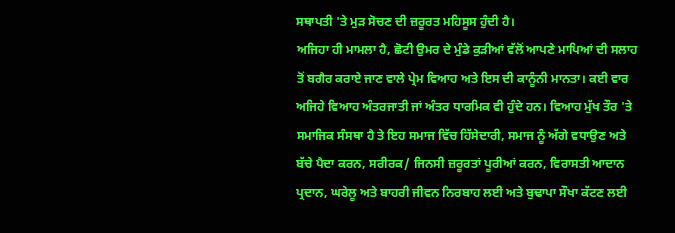ਸਥਾਪਤੀ 'ਤੇ ਮੁੜ ਸੋਚਣ ਦੀ ਜ਼ਰੂਰਤ ਮਹਿਸੂਸ ਹੁੰਦੀ ਹੈ।
ਅਜਿਹਾ ਹੀ ਮਾਮਲਾ ਹੈ, ਛੋਟੀ ਉਮਰ ਦੇ ਮੁੰਡੇ ਕੁੜੀਆਂ ਵੱਲੋਂ ਆਪਣੇ ਮਾਪਿਆਂ ਦੀ ਸਲਾਹ ਤੋਂ ਬਗੈਰ ਕਰਾਏ ਜਾਣ ਵਾਲੇ ਪ੍ਰੇਮ ਵਿਆਹ ਅਤੇ ਇਸ ਦੀ ਕਾਨੂੰਨੀ ਮਾਨਤਾ। ਕਈ ਵਾਰ ਅਜਿਹੇ ਵਿਆਹ ਅੰਤਰਜਾਤੀ ਜਾਂ ਅੰਤਰ ਧਾਰਮਿਕ ਵੀ ਹੁੰਦੇ ਹਨ। ਵਿਆਹ ਮੁੱਖ ਤੌਰ 'ਤੇ ਸਮਾਜਿਕ ਸੰਸਥਾ ਹੈ ਤੇ ਇਹ ਸਮਾਜ ਵਿੱਚ ਹਿੱਸੇਦਾਰੀ, ਸਮਾਜ ਨੂੰ ਅੱਗੇ ਵਧਾਉਣ ਅਤੇ ਬੱਚੇ ਪੈਦਾ ਕਰਨ, ਸਰੀਰਕ/ ਜਿਨਸੀ ਜ਼ਰੂਰਤਾਂ ਪੂਰੀਆਂ ਕਰਨ, ਵਿਰਾਸਤੀ ਆਦਾਨ ਪ੍ਰਦਾਨ, ਘਰੇਲੂ ਅਤੇ ਬਾਹਰੀ ਜੀਵਨ ਨਿਰਬਾਹ ਲਈ ਅਤੇ ਬੁਢਾਪਾ ਸੌਖਾ ਕੱਟਣ ਲਈ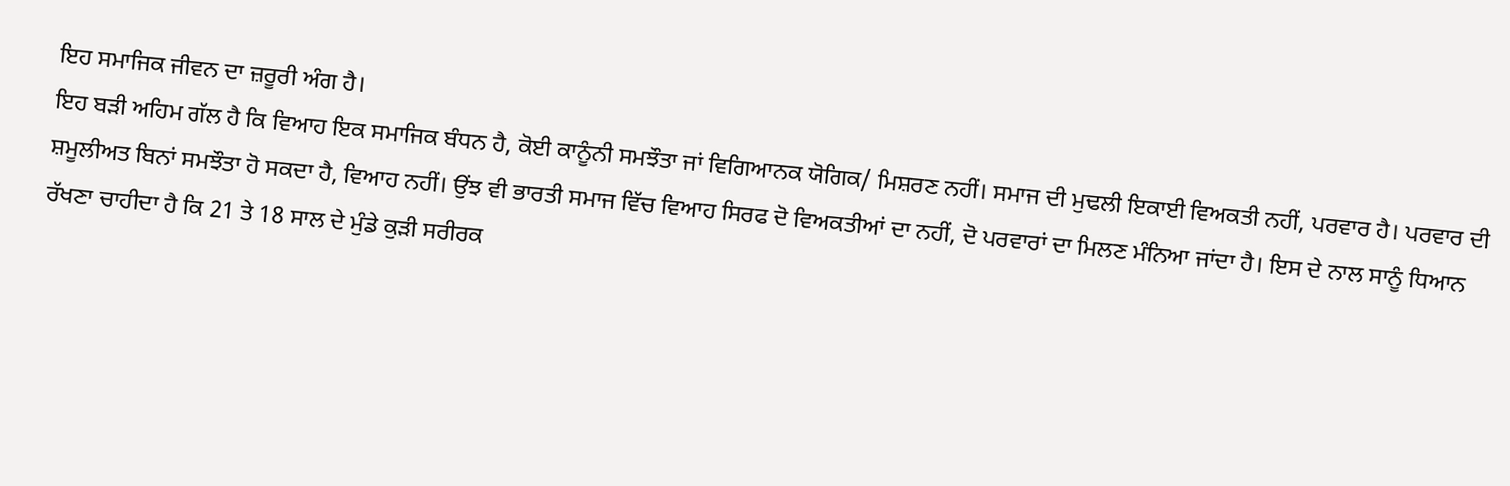ਇਹ ਸਮਾਜਿਕ ਜੀਵਨ ਦਾ ਜ਼ਰੂਰੀ ਅੰਗ ਹੈ।
ਇਹ ਬੜੀ ਅਹਿਮ ਗੱਲ ਹੈ ਕਿ ਵਿਆਹ ਇਕ ਸਮਾਜਿਕ ਬੰਧਨ ਹੈ, ਕੋਈ ਕਾਨੂੰਨੀ ਸਮਝੌਤਾ ਜਾਂ ਵਿਗਿਆਨਕ ਯੋਗਿਕ/ ਮਿਸ਼ਰਣ ਨਹੀਂ। ਸਮਾਜ ਦੀ ਮੁਢਲੀ ਇਕਾਈ ਵਿਅਕਤੀ ਨਹੀਂ, ਪਰਵਾਰ ਹੈ। ਪਰਵਾਰ ਦੀ ਸ਼ਮੂਲੀਅਤ ਬਿਨਾਂ ਸਮਝੌਤਾ ਹੋ ਸਕਦਾ ਹੈ, ਵਿਆਹ ਨਹੀਂ। ਉਂਝ ਵੀ ਭਾਰਤੀ ਸਮਾਜ ਵਿੱਚ ਵਿਆਹ ਸਿਰਫ ਦੋ ਵਿਅਕਤੀਆਂ ਦਾ ਨਹੀਂ, ਦੋ ਪਰਵਾਰਾਂ ਦਾ ਮਿਲਣ ਮੰਨਿਆ ਜਾਂਦਾ ਹੈ। ਇਸ ਦੇ ਨਾਲ ਸਾਨੂੰ ਧਿਆਨ ਰੱਖਣਾ ਚਾਹੀਦਾ ਹੈ ਕਿ 21 ਤੇ 18 ਸਾਲ ਦੇ ਮੁੰਡੇ ਕੁੜੀ ਸਰੀਰਕ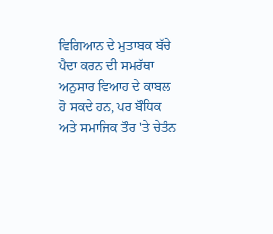ਵਿਗਿਆਨ ਦੇ ਮੁਤਾਬਕ ਬੱਚੇ ਪੈਦਾ ਕਰਨ ਦੀ ਸਮਰੱਥਾ ਅਨੁਸਾਰ ਵਿਆਹ ਦੇ ਕਾਬਲ ਹੋ ਸਕਦੇ ਹਨ, ਪਰ ਬੌਧਿਕ ਅਤੇ ਸਮਾਜਿਕ ਤੌਰ 'ਤੇ ਚੇਤੰਨ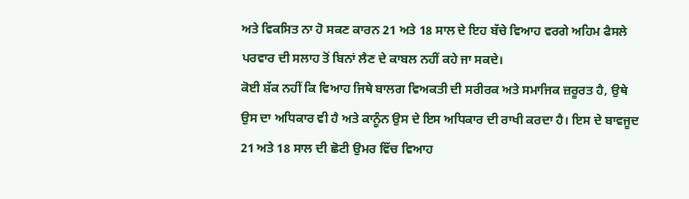ਅਤੇ ਵਿਕਸਿਤ ਨਾ ਹੋ ਸਕਣ ਕਾਰਨ 21 ਅਤੇ 18 ਸਾਲ ਦੇ ਇਹ ਬੱਚੇ ਵਿਆਹ ਵਰਗੇ ਅਹਿਮ ਫੈਸਲੇ ਪਰਵਾਰ ਦੀ ਸਲਾਹ ਤੋਂ ਬਿਨਾਂ ਲੈਣ ਦੇ ਕਾਬਲ ਨਹੀਂ ਕਹੇ ਜਾ ਸਕਦੇ।
ਕੋਈ ਸ਼ੱਕ ਨਹੀਂ ਕਿ ਵਿਆਹ ਜਿਥੇ ਬਾਲਗ ਵਿਅਕਤੀ ਦੀ ਸਰੀਰਕ ਅਤੇ ਸਮਾਜਿਕ ਜ਼ਰੂਰਤ ਹੈ, ਉਥੇ ਉਸ ਦਾ ਅਧਿਕਾਰ ਵੀ ਹੈ ਅਤੇ ਕਾਨੂੰਨ ਉਸ ਦੇ ਇਸ ਅਧਿਕਾਰ ਦੀ ਰਾਖੀ ਕਰਦਾ ਹੈ। ਇਸ ਦੇ ਬਾਵਜੂਦ 21 ਅਤੇ 18 ਸਾਲ ਦੀ ਛੋਟੀ ਉਮਰ ਵਿੱਚ ਵਿਆਹ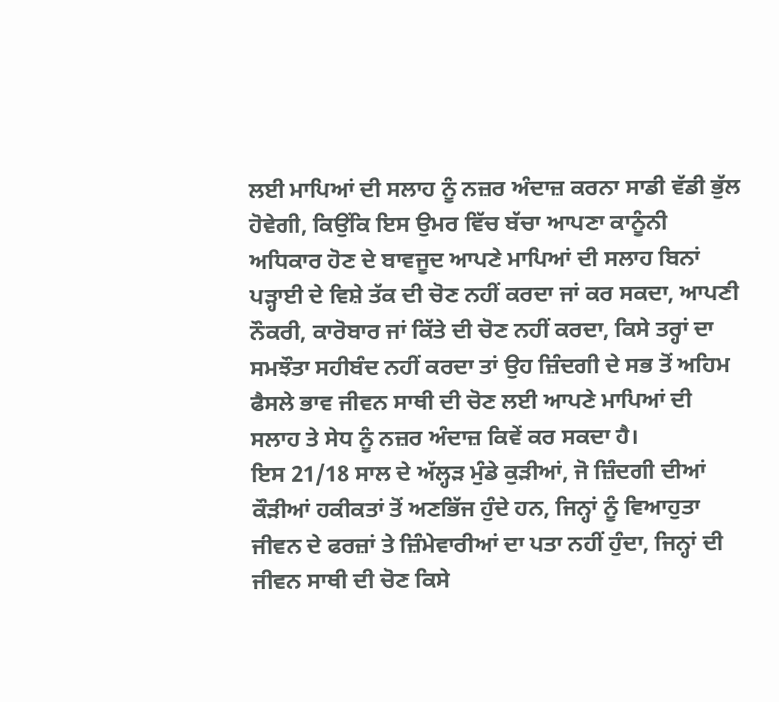ਲਈ ਮਾਪਿਆਂ ਦੀ ਸਲਾਹ ਨੂੰ ਨਜ਼ਰ ਅੰਦਾਜ਼ ਕਰਨਾ ਸਾਡੀ ਵੱਡੀ ਭੁੱਲ ਹੋਵੇਗੀ, ਕਿਉਂਕਿ ਇਸ ਉਮਰ ਵਿੱਚ ਬੱਚਾ ਆਪਣਾ ਕਾਨੂੰਨੀ ਅਧਿਕਾਰ ਹੋਣ ਦੇ ਬਾਵਜੂਦ ਆਪਣੇ ਮਾਪਿਆਂ ਦੀ ਸਲਾਹ ਬਿਨਾਂ ਪੜ੍ਹਾਈ ਦੇ ਵਿਸ਼ੇ ਤੱਕ ਦੀ ਚੋਣ ਨਹੀਂ ਕਰਦਾ ਜਾਂ ਕਰ ਸਕਦਾ, ਆਪਣੀ ਨੌਕਰੀ, ਕਾਰੋਬਾਰ ਜਾਂ ਕਿੱਤੇ ਦੀ ਚੋਣ ਨਹੀਂ ਕਰਦਾ, ਕਿਸੇ ਤਰ੍ਹਾਂ ਦਾ ਸਮਝੌਤਾ ਸਹੀਬੰਦ ਨਹੀਂ ਕਰਦਾ ਤਾਂ ਉਹ ਜ਼ਿੰਦਗੀ ਦੇ ਸਭ ਤੋਂ ਅਹਿਮ ਫੈਸਲੇ ਭਾਵ ਜੀਵਨ ਸਾਥੀ ਦੀ ਚੋਣ ਲਈ ਆਪਣੇ ਮਾਪਿਆਂ ਦੀ ਸਲਾਹ ਤੇ ਸੇਧ ਨੂੰ ਨਜ਼ਰ ਅੰਦਾਜ਼ ਕਿਵੇਂ ਕਰ ਸਕਦਾ ਹੈ।
ਇਸ 21/18 ਸਾਲ ਦੇ ਅੱਲ੍ਹੜ ਮੁੰਡੇ ਕੁੜੀਆਂ, ਜੋ ਜ਼ਿੰਦਗੀ ਦੀਆਂ ਕੌੜੀਆਂ ਹਕੀਕਤਾਂ ਤੋਂ ਅਣਭਿੱਜ ਹੁੰਦੇ ਹਨ, ਜਿਨ੍ਹਾਂ ਨੂੰ ਵਿਆਹੁਤਾ ਜੀਵਨ ਦੇ ਫਰਜ਼ਾਂ ਤੇ ਜ਼ਿੰਮੇਵਾਰੀਆਂ ਦਾ ਪਤਾ ਨਹੀਂ ਹੁੰਦਾ, ਜਿਨ੍ਹਾਂ ਦੀ ਜੀਵਨ ਸਾਥੀ ਦੀ ਚੋਣ ਕਿਸੇ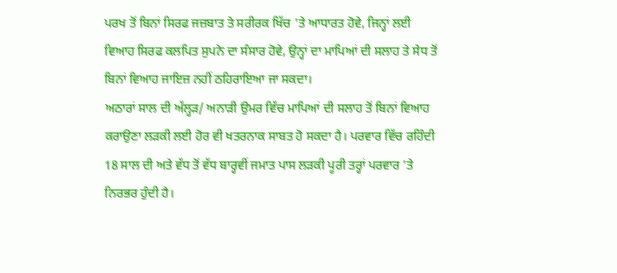ਪਰਖ ਤੋਂ ਬਿਨਾਂ ਸਿਰਫ ਜਜ਼ਬਾਤ ਤੇ ਸਰੀਰਕ ਖਿੱਚ 'ਤੇ ਆਧਾਰਤ ਹੋਵੇ, ਜਿਨ੍ਹਾਂ ਲਈ ਵਿਆਹ ਸਿਰਫ ਕਲਪਿਤ ਸੁਪਨੇ ਦਾ ਸੰਸਾਰ ਹੋਵੇ, ਉਨ੍ਹਾਂ ਦਾ ਮਾਪਿਆਂ ਦੀ ਸਲਾਹ ਤੇ ਸੇਧ ਤੋਂ ਬਿਨਾਂ ਵਿਆਹ ਜਾਇਜ਼ ਨਹੀਂ ਠਹਿਰਾਇਆ ਜਾ ਸਕਦਾ।
ਅਠਾਰਾਂ ਸਾਲ ਦੀ ਅੱਲ੍ਹੜ/ ਅਨਾੜੀ ਉਮਰ ਵਿੱਚ ਮਾਪਿਆਂ ਦੀ ਸਲਾਹ ਤੋਂ ਬਿਨਾਂ ਵਿਆਹ ਕਰਾਉਣਾ ਲੜਕੀ ਲਈ ਹੋਰ ਵੀ ਖਤਰਨਾਕ ਸਾਬਤ ਹੋ ਸਕਦਾ ਹੈ। ਪਰਵਾਰ ਵਿੱਚ ਰਹਿੰਦੀ 18 ਸਾਲ ਦੀ ਅਤੇ ਵੱਧ ਤੋਂ ਵੱਧ ਬਾਰ੍ਹਵੀਂ ਜਮਾਤ ਪਾਸ ਲੜਕੀ ਪੂਰੀ ਤਰ੍ਹਾਂ ਪਰਵਾਰ 'ਤੇ ਨਿਰਭਰ ਹੁੰਦੀ ਹੈ।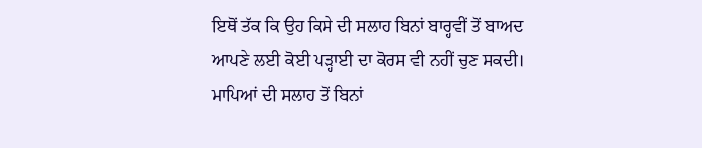ਇਥੋਂ ਤੱਕ ਕਿ ਉਹ ਕਿਸੇ ਦੀ ਸਲਾਹ ਬਿਨਾਂ ਬਾਰ੍ਹਵੀਂ ਤੋਂ ਬਾਅਦ ਆਪਣੇ ਲਈ ਕੋਈ ਪੜ੍ਹਾਈ ਦਾ ਕੋਰਸ ਵੀ ਨਹੀਂ ਚੁਣ ਸਕਦੀ। ਮਾਪਿਆਂ ਦੀ ਸਲਾਹ ਤੋਂ ਬਿਨਾਂ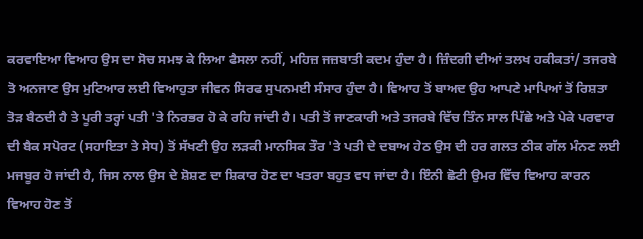ਕਰਵਾਇਆ ਵਿਆਹ ਉਸ ਦਾ ਸੋਚ ਸਮਝ ਕੇ ਲਿਆ ਫੈਸਲਾ ਨਹੀਂ, ਮਹਿਜ਼ ਜਜ਼ਬਾਤੀ ਕਦਮ ਹੁੰਦਾ ਹੈ। ਜ਼ਿੰਦਗੀ ਦੀਆਂ ਤਲਖ ਹਕੀਕਤਾਂ/ ਤਜਰਬੇ ਤੋ ਅਨਜਾਣ ਉਸ ਮੁਟਿਆਰ ਲਈ ਵਿਆਹੁਤਾ ਜੀਵਨ ਸਿਰਫ ਸੁਪਨਮਈ ਸੰਸਾਰ ਹੁੰਦਾ ਹੈ। ਵਿਆਹ ਤੋਂ ਬਾਅਦ ਉਹ ਆਪਣੇ ਮਾਪਿਆਂ ਤੋਂ ਰਿਸ਼ਤਾ ਤੋੜ ਬੈਠਦੀ ਹੈ ਤੇ ਪੂਰੀ ਤਰ੍ਹਾਂ ਪਤੀ 'ਤੇ ਨਿਰਭਰ ਹੋ ਕੇ ਰਹਿ ਜਾਂਦੀ ਹੈ। ਪਤੀ ਤੋਂ ਜਾਣਕਾਰੀ ਅਤੇ ਤਜਰਬੇ ਵਿੱਚ ਤਿੰਨ ਸਾਲ ਪਿੱਛੇ ਅਤੇ ਪੇਕੇ ਪਰਵਾਰ ਦੀ ਬੈਕ ਸਪੋਰਟ (ਸਹਾਇਤਾ ਤੇ ਸੇਧ) ਤੋਂ ਸੱਖਣੀ ਉਹ ਲੜਕੀ ਮਾਨਸਿਕ ਤੌਰ 'ਤੇ ਪਤੀ ਦੇ ਦਬਾਅ ਹੇਠ ਉਸ ਦੀ ਹਰ ਗਲਤ ਠੀਕ ਗੱਲ ਮੰਨਣ ਲਈ ਮਜਬੂਰ ਹੋ ਜਾਂਦੀ ਹੈ, ਜਿਸ ਨਾਲ ਉਸ ਦੇ ਸ਼ੋਸ਼ਣ ਦਾ ਸ਼ਿਕਾਰ ਹੋਣ ਦਾ ਖਤਰਾ ਬਹੁਤ ਵਧ ਜਾਂਦਾ ਹੈ। ਇੰਨੀ ਛੋਟੀ ਉਮਰ ਵਿੱਚ ਵਿਆਹ ਕਾਰਨ ਵਿਆਹ ਹੋਣ ਤੋਂ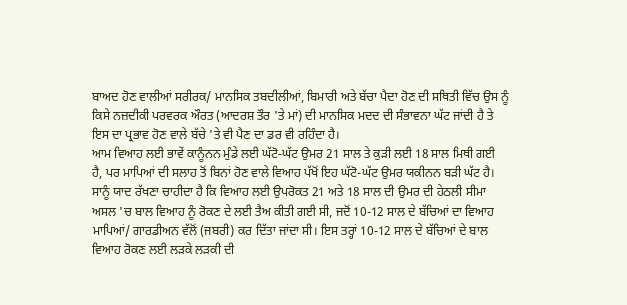ਬਾਅਦ ਹੋਣ ਵਾਲੀਆਂ ਸਰੀਰਕ/ ਮਾਨਸਿਕ ਤਬਦੀਲੀਆਂ, ਬਿਮਾਰੀ ਅਤੇ ਬੱਚਾ ਪੈਦਾ ਹੋਣ ਦੀ ਸਥਿਤੀ ਵਿੱਚ ਉਸ ਨੂੰ ਕਿਸੇ ਨਜ਼ਦੀਕੀ ਪਰਵਰਕ ਔਰਤ (ਆਦਰਸ਼ ਤੌਰ 'ਤੇ ਮਾਂ) ਦੀ ਮਾਨਸਿਕ ਮਦਦ ਦੀ ਸੰਭਾਵਨਾ ਘੱਟ ਜਾਂਦੀ ਹੈ ਤੇ ਇਸ ਦਾ ਪ੍ਰਭਾਵ ਹੋਣ ਵਾਲੇ ਬੱਚੇ 'ਤੇ ਵੀ ਪੈਣ ਦਾ ਡਰ ਵੀ ਰਹਿੰਦਾ ਹੈ।
ਆਮ ਵਿਆਹ ਲਈ ਭਾਵੇਂ ਕਾਨੂੰਨਨ ਮੁੰਡੇ ਲਈ ਘੱਟੋ-ਘੱਟ ਉਮਰ 21 ਸਾਲ ਤੇ ਕੁੜੀ ਲਈ 18 ਸਾਲ ਮਿਥੀ ਗਈ ਹੈ, ਪਰ ਮਾਪਿਆਂ ਦੀ ਸਲਾਹ ਤੋਂ ਬਿਨਾਂ ਹੋਣ ਵਾਲੇ ਵਿਆਹ ਪੱਖੋਂ ਇਹ ਘੱਟੋ-ਘੱਟ ਉਮਰ ਯਕੀਨਨ ਬੜੀ ਘੱਟ ਹੈ। ਸਾਨੂੰ ਯਾਦ ਰੱਖਣਾ ਚਾਹੀਦਾ ਹੈ ਕਿ ਵਿਆਹ ਲਈ ਉਪਰੋਕਤ 21 ਅਤੇ 18 ਸਾਲ ਦੀ ਉਮਰ ਦੀ ਹੇਠਲੀ ਸੀਮਾ ਅਸਲ 'ਚ ਬਾਲ ਵਿਆਹ ਨੂੰ ਰੋਕਣ ਦੇ ਲਈ ਤੈਅ ਕੀਤੀ ਗਈ ਸੀ, ਜਦੋਂ 10-12 ਸਾਲ ਦੇ ਬੱਚਿਆਂ ਦਾ ਵਿਆਹ ਮਾਪਿਆਂ/ ਗਾਰਡੀਅਨ ਵੱਲੋਂ (ਜਬਰੀ) ਕਰ ਦਿੱਤਾ ਜਾਂਦਾ ਸੀ। ਇਸ ਤਰ੍ਹਾਂ 10-12 ਸਾਲ ਦੇ ਬੱਚਿਆਂ ਦੇ ਬਾਲ ਵਿਆਹ ਰੋਕਣ ਲਈ ਲੜਕੇ ਲੜਕੀ ਦੀ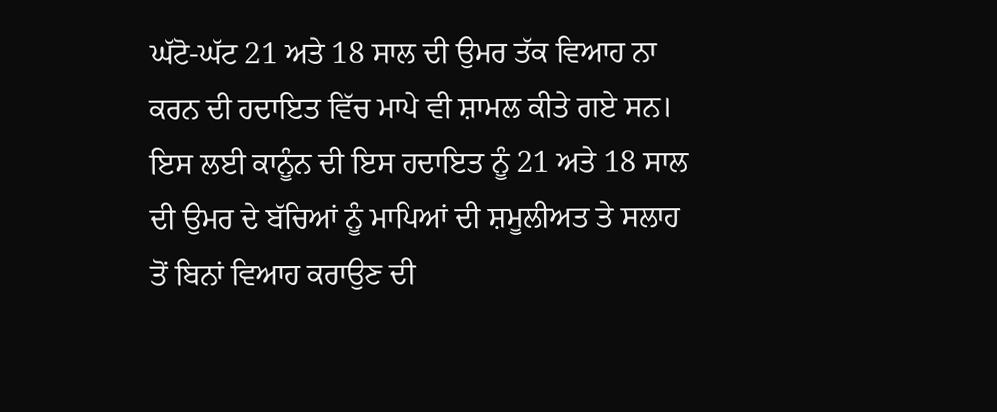ਘੱਟੋ-ਘੱਟ 21 ਅਤੇ 18 ਸਾਲ ਦੀ ਉਮਰ ਤੱਕ ਵਿਆਹ ਨਾ ਕਰਨ ਦੀ ਹਦਾਇਤ ਵਿੱਚ ਮਾਪੇ ਵੀ ਸ਼ਾਮਲ ਕੀਤੇ ਗਏ ਸਨ। ਇਸ ਲਈ ਕਾਨੂੰਨ ਦੀ ਇਸ ਹਦਾਇਤ ਨੂੰ 21 ਅਤੇ 18 ਸਾਲ ਦੀ ਉਮਰ ਦੇ ਬੱਚਿਆਂ ਨੂੰ ਮਾਪਿਆਂ ਦੀ ਸ਼ਮੂਲੀਅਤ ਤੇ ਸਲਾਹ ਤੋਂ ਬਿਨਾਂ ਵਿਆਹ ਕਰਾਉਣ ਦੀ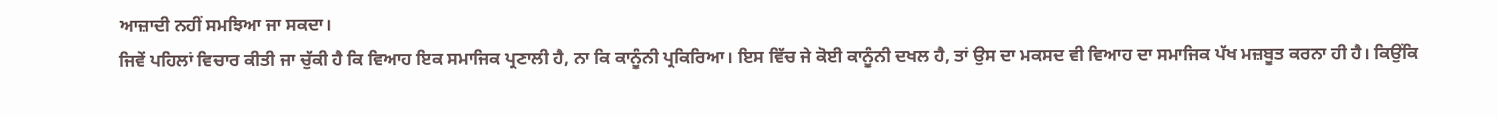ਆਜ਼ਾਦੀ ਨਹੀਂ ਸਮਝਿਆ ਜਾ ਸਕਦਾ।
ਜਿਵੇਂ ਪਹਿਲਾਂ ਵਿਚਾਰ ਕੀਤੀ ਜਾ ਚੁੱਕੀ ਹੈ ਕਿ ਵਿਆਹ ਇਕ ਸਮਾਜਿਕ ਪ੍ਰਣਾਲੀ ਹੈ, ਨਾ ਕਿ ਕਾਨੂੰਨੀ ਪ੍ਰਕਿਰਿਆ। ਇਸ ਵਿੱਚ ਜੇ ਕੋਈ ਕਾਨੂੰਨੀ ਦਖਲ ਹੈ, ਤਾਂ ਉਸ ਦਾ ਮਕਸਦ ਵੀ ਵਿਆਹ ਦਾ ਸਮਾਜਿਕ ਪੱਖ ਮਜ਼ਬੂਤ ਕਰਨਾ ਹੀ ਹੈ। ਕਿਉਂਕਿ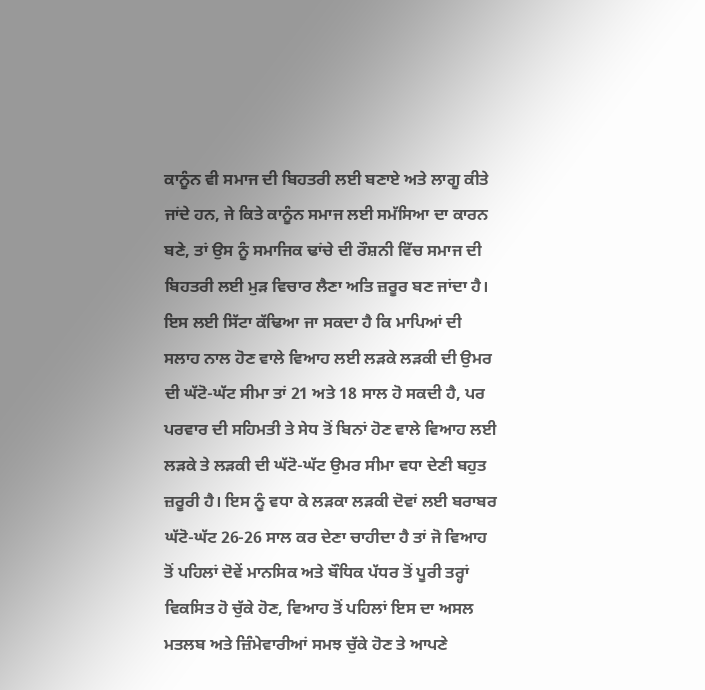ਕਾਨੂੰਨ ਵੀ ਸਮਾਜ ਦੀ ਬਿਹਤਰੀ ਲਈ ਬਣਾਏ ਅਤੇ ਲਾਗੂ ਕੀਤੇ ਜਾਂਦੇ ਹਨ, ਜੇ ਕਿਤੇ ਕਾਨੂੰਨ ਸਮਾਜ ਲਈ ਸਮੱਸਿਆ ਦਾ ਕਾਰਨ ਬਣੇ, ਤਾਂ ਉਸ ਨੂੰ ਸਮਾਜਿਕ ਢਾਂਚੇ ਦੀ ਰੌਸ਼ਨੀ ਵਿੱਚ ਸਮਾਜ ਦੀ ਬਿਹਤਰੀ ਲਈ ਮੁੜ ਵਿਚਾਰ ਲੈਣਾ ਅਤਿ ਜ਼ਰੂਰ ਬਣ ਜਾਂਦਾ ਹੈ। ਇਸ ਲਈ ਸਿੱਟਾ ਕੱਢਿਆ ਜਾ ਸਕਦਾ ਹੈ ਕਿ ਮਾਪਿਆਂ ਦੀ ਸਲਾਹ ਨਾਲ ਹੋਣ ਵਾਲੇ ਵਿਆਹ ਲਈ ਲੜਕੇ ਲੜਕੀ ਦੀ ਉਮਰ ਦੀ ਘੱਟੋ-ਘੱਟ ਸੀਮਾ ਤਾਂ 21 ਅਤੇ 18 ਸਾਲ ਹੋ ਸਕਦੀ ਹੈ, ਪਰ ਪਰਵਾਰ ਦੀ ਸਹਿਮਤੀ ਤੇ ਸੇਧ ਤੋਂ ਬਿਨਾਂ ਹੋਣ ਵਾਲੇ ਵਿਆਹ ਲਈ ਲੜਕੇ ਤੇ ਲੜਕੀ ਦੀ ਘੱਟੋ-ਘੱਟ ਉਮਰ ਸੀਮਾ ਵਧਾ ਦੇਣੀ ਬਹੁਤ ਜ਼ਰੂਰੀ ਹੈ। ਇਸ ਨੂੰ ਵਧਾ ਕੇ ਲੜਕਾ ਲੜਕੀ ਦੋਵਾਂ ਲਈ ਬਰਾਬਰ ਘੱਟੋ-ਘੱਟ 26-26 ਸਾਲ ਕਰ ਦੇਣਾ ਚਾਹੀਦਾ ਹੈ ਤਾਂ ਜੋ ਵਿਆਹ ਤੋਂ ਪਹਿਲਾਂ ਦੋਵੇਂ ਮਾਨਸਿਕ ਅਤੇ ਬੌਧਿਕ ਪੱਧਰ ਤੋਂ ਪੂਰੀ ਤਰ੍ਹਾਂ ਵਿਕਸਿਤ ਹੋ ਚੁੱਕੇ ਹੋਣ, ਵਿਆਹ ਤੋਂ ਪਹਿਲਾਂ ਇਸ ਦਾ ਅਸਲ ਮਤਲਬ ਅਤੇ ਜ਼ਿੰਮੇਵਾਰੀਆਂ ਸਮਝ ਚੁੱਕੇ ਹੋਣ ਤੇ ਆਪਣੇ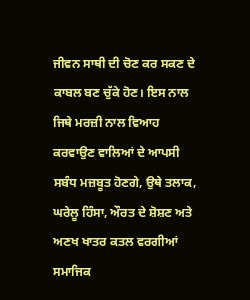ਜੀਵਨ ਸਾਥੀ ਦੀ ਚੋਣ ਕਰ ਸਕਣ ਦੇ ਕਾਬਲ ਬਣ ਚੁੱਕੇ ਹੋਣ। ਇਸ ਨਾਲ ਜਿਥੇ ਮਰਜ਼ੀ ਨਾਲ ਵਿਆਹ ਕਰਵਾਉਣ ਵਾਲਿਆਂ ਦੇ ਆਪਸੀ ਸਬੰਧ ਮਜ਼ਬੂਤ ਹੋਣਗੇ, ਉਥੇ ਤਲਾਕ, ਘਰੇਲੂ ਹਿੰਸਾ, ਔਰਤ ਦੇ ਸ਼ੋਸ਼ਣ ਅਤੇ ਅਣਖ ਖਾਤਰ ਕਤਲ ਵਰਗੀਆਂ ਸਮਾਜਿਕ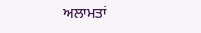ਅਲਾਮਤਾਂ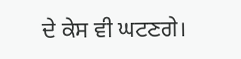ਦੇ ਕੇਸ ਵੀ ਘਟਣਗੇ।